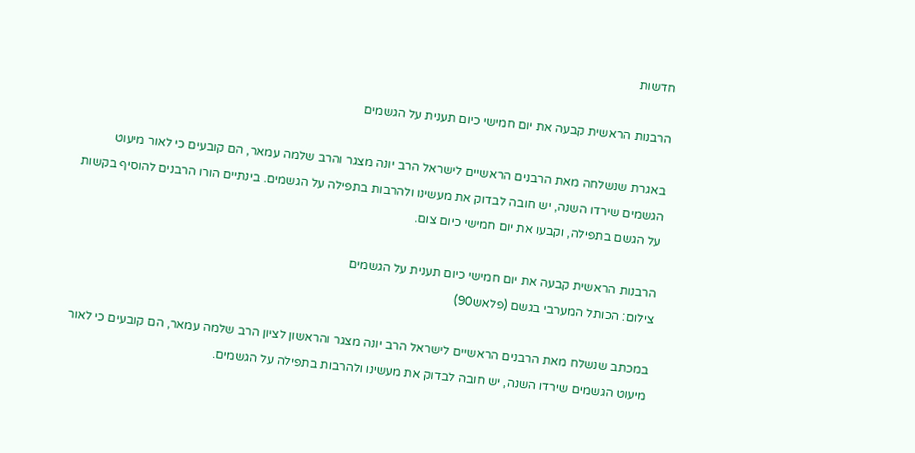חדשות

הרבנות הראשית קבעה את יום חמישי כיום תענית על הגשמים

באגרת שנשלחה מאת הרבנים הראשיים לישראל הרב יונה מצגר והרב שלמה עמאר, הם קובעים כי לאור מיעוט הגשמים שירדו השנה, יש חובה לבדוק את מעשינו ולהרבות בתפילה על הגשמים. בינתיים הורו הרבנים להוסיף בקשות על הגשם בתפילה, וקבעו את יום חמישי כיום צום.

הרבנות הראשית קבעה את יום חמישי כיום תענית על הגשמים
צילום: הכותל המערבי בגשם (פלאש90)

במכתב שנשלח מאת הרבנים הראשיים לישראל הרב יונה מצגר והראשון לציון הרב שלמה עמאר, הם קובעים כי לאור מיעוט הגשמים שירדו השנה, יש חובה לבדוק את מעשינו ולהרבות בתפילה על הגשמים.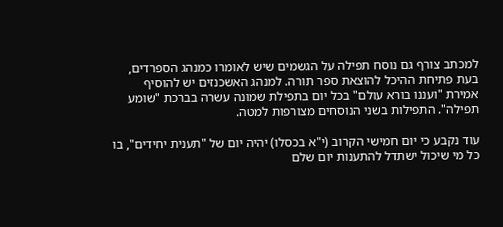למכתב צורף גם נוסח תפילה על הגשמים שיש לאומרו כמנהג הספרדים, בעת פתיחת ההיכל להוצאת ספר תורה. למנהג האשכנזים יש להוסיף אמירת "ועננו בורא עולם" בכל יום בתפילת שמונה עשרה בברכת "שומע תפילה". התפילות בשני הנוסחים מצורפות למטה.

עוד נקבע כי יום חמישי הקרוב (י"א בכסלו) יהיה יום של "תענית יחידים", בו כל מי שיכול ישתדל להתענות יום שלם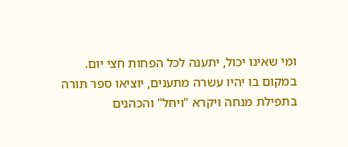ומי שאינו יכול, יתענה לכל הפחות חצי יום. במקום בו יהיו עשרה מתענים, יוציאו ספר תורה בתפילת מנחה ויקרא "ויחל" והכהנים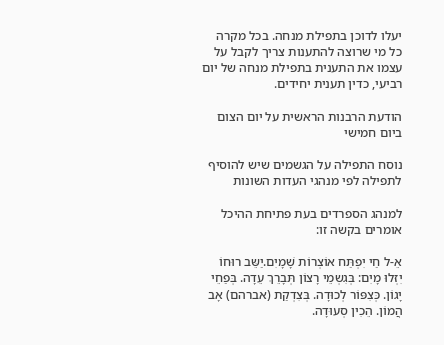יעלו לדוכן בתפילת מנחה. בכל מקרה כל מי שרוצה להתענות צריך לקבל על עצמו את התענית בתפילת מנחה של יום רביעי, כדין תענית יחידים.

הודעת הרבנות הראשית על יום הצום ביום חמישי

נוסח התפילה על הגשמים שיש להוסיף לתפילה לפי מנהגי העדות השונות

למנהג הספרדים בעת פתיחת ההיכל אומרים בקשה זו:

אֵ-ל חַי יִפְתַּח אוֹצְרוֹת שָׁמָיִם.יַשֵּב רוּחוֹ יִזְּלוּ מָיִם: בְּגִשְמֵי רָצוֹן תְּבָרֵךְ עֵדָה. בְּפַחֵי יָגוֹן. כְּצִפּוֹר לְכוּדָה. בְּצִדְקַת (אברהם) אָב הֲמוֹן. הֵכִין סְעוּדָה.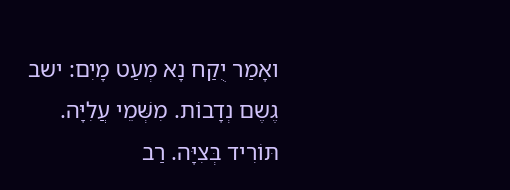ואָמַר יֻקַח נָא מְעַט מָיִם: ישב גֶשֶם נְדָבוֹת. מִשְּׁמֵי עֲלִיָּה. תּוֹרִיד בְּצִיָּה. רַב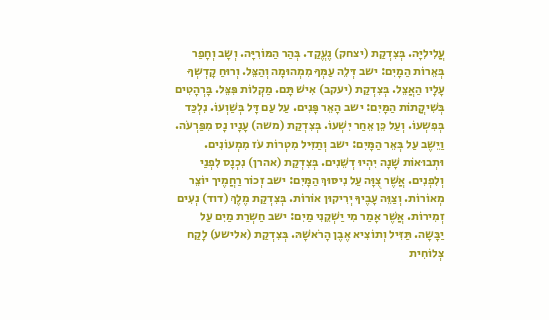עֲלִילִיָּה. בְּצִדְקַת (יצחק) נֶעֱקַד. בְּהַר הַמּוֹרִיָּה. וְשָב וְחָפַר בְּאֵרוֹת הַמָיִם: ישב דְּלֵה עַמְּךָ מִמְהוּמָה וְהַצֵּל. וְרוּחַ קָדְשְךָ עָלָיו הַאֲצֵל. בְּצִדְקַת (יעקב) אִישׁ תָּם. מַקְלוֹת פִּצֵּל. בָּרְהָטִים בְּשִׁיקֲתוֹת הַמָּיִם: ישב הָאֵר פָּנִים. עַל עַם דָּל בְּשַׁוְעוֹ. נִלְכַּד בְּפִשְעוֹ. וְעַל כֵּן אֵחַר יִשְׁעוֹ. בְּצִדְקַת (משה) עָנָיו נָס מִפַּרְעֹה. וַיֵשֶב עַל בְּאֵר הַמָּיִם: ישב וְתַזִּיל מִטְרוֹת עֹז מִמְעוֹנִים. וּתְבוּאוֹת שָׁנָה יִהְיוּ דְשֵׁנִים. בְּצִדְקַת (אהרן) נִכְנָס לִפְנַי וְלִפְנִים. אֲשֶׁר צֻוָּה עַל נִיסּוּךְ הַמָּיִם: ישב זְכוֹר רַחֲמֶיך יוֹצֵר מְאוֹרוֹת. וְצַוֵּה עָבֶיךָ יְרִיקוּן אוֹרוֹת. בְּצִדְקַת מֶלֶךְ (דוד) נְעִים זְמִירוֹת. אֲשֶׁר אָמַר מִי יַשְׁקֵנִי מַיִם: ישב חַשְרַת מַיִם עַל יַבָּשָה. תַּזִּיל וְתוֹצִיא אֶבֶן הָרֹאשָׁהּ. בְּצִדְקַת (אלישע) לָקַח צְלוֹחִית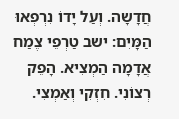חֲדָשָה. וְעַל יָדוֹ נִרְפְאוּ הַמָּיִם: ישב טַרְפֵי צֶמַח אֲדָמָה הַמְצִיא. הָפֵק רְצוֹנִי. חִזְקִי וְאַמְצִי.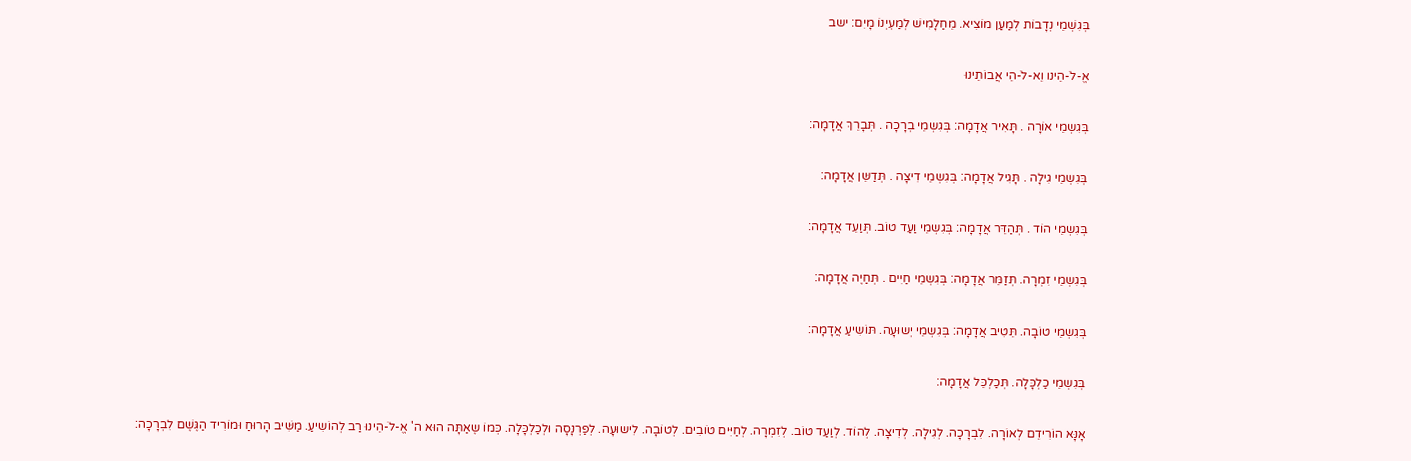בְּגִשְׁמֵי נְדָבוֹת לְמַעַן מוֹצִיא. מֵחַלָמִישׁ לְמַעְיְנוֹ מָיִם: ישב

אֱ-לֹ-הֵינו וֵא-לֹ-הֵי אֲבוֹתֵינוּ

בְּגִשְמֵי אוֹרָה . תָּאִיר אֲדָמָה: בְּגִשְמֵי בְרָכָה . תְּבָרֵךְ אֲדָמָה:

בְּגִשְמֵי גִילָה . תָּגִיל אֲדָמָה: בְּגִשְמֵי דִיצָה . תְּדַשֵּן אֲדָמָה:

בְּגִשְמֵי הוֹד . תְּהַדֵּר אֲדָמָה: בְּגִשְמֵי וַעַד טוֹב. תְּוַעֵד אֲדָמָה:

בְּגִשְמֵי זִמְרָה. תְּזַמֵּר אֲדָמָה: בְּגִשְמֵי חַיִים . תְּחַיֶה אֲדָמָה:

בְּגִשְמֵי טוֹבָה. תֵּטִיב אֲדָמָה: בְּגִשְמֵי יְשוּעָה. תּוֹשִיעַ אֲדָמָה:

בְּגִשְמֵי כַלְכָּלָה. תְּכַלְכֵּל אֲדָמָה:

אָנָּא הוֹרִידֵם לְאוֹרָה. לִבְרָכָה. לְגִילָה. לְדִיצָה. לְהוֹד. לְוַעַד טוֹב. לְזִמְרָה. לְחַיִּים טֹובִים. לְטוֹבָה. לִישוּעָה. לְפַרְנָסָה וּלְכַלְכָּלָה. כְּמוֹ שֶאַתָּה הוּא ה' אֱ-לֹ-הֵינוּ רַב לְהוֹשִיעַ. מַשִּׁיב הָרוּחַ וּמוֹרִיד הַגֶּשֶׁם לִבְרָכָה: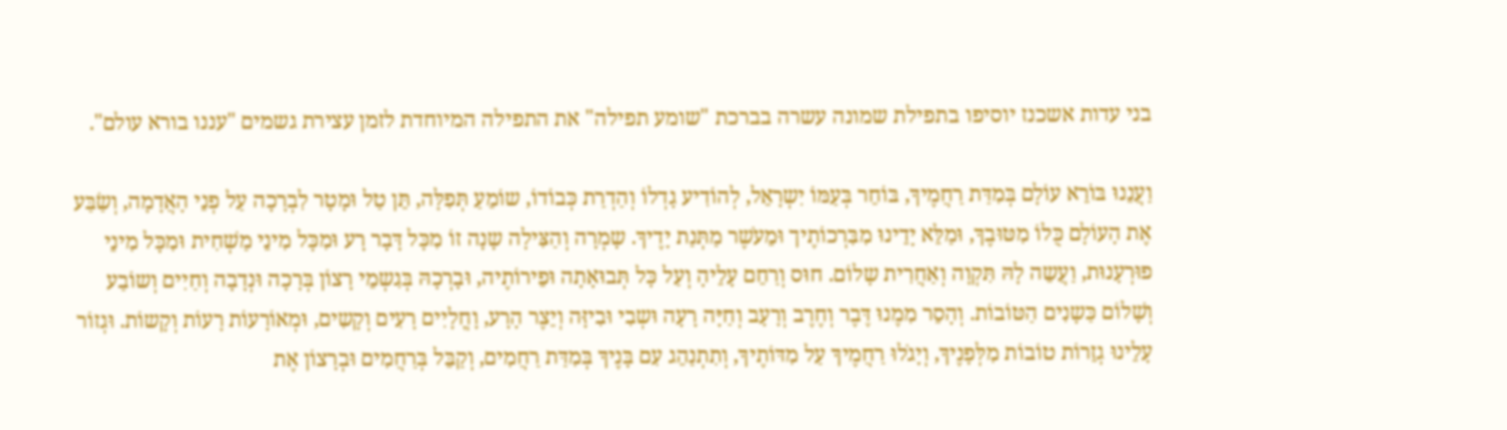בני עדות אשכנז יוסיפו בתפילת שמונה עשרה בברכת "שומע תפילה" את התפילה המיוחדת לזמן עצירת גשמים "עננו בורא עולם".

וַעֲנֵנוּ בּוֹרֵא עוֹלָם בְּמִדַּת רַחֲמֶיךָ, בּוֹחֵר בְּעַמּוֹ יִשְרָאֵל, לְהוֹדִיע גָדְלוֹ וְהַדְרַת כְּבוֹדוֹ, שוֹמֵעַ תְּפִלָּה, תֵּן טַל וּמָטָר לִבְרָכָה עַל פְנֵי הָאֲדָמָה, וְשַׂבַּע אֶת הָעוֹלָם כֻּלוֹ מִטּוּבֶךָ, וּמַלֵּא יָדֵינוּ מִבִּרְכוֹתֶיך וּמֵעֹשֶר מַתְּנַת יָדֶיךָ. שָמְרָה וְהַצִּילָה שָנָה זוֹ מִכָּל דָּבָר רָע וּמִכָּל מִינֵי מַשְׁחִית וּמִכָּל מִינֵי פוּרְעָנוּת, וַעֲשֵה לָהּ תִּקְוָה וְאַחֲרִית שָלוֹם. חוּס וְרַחֵם עָלֵיהָ וְעַל כָּל תְּבוּאָתָה וּפֵירוֹתֶיה, וּבָרְכָהּ בְּגִשְמֵי רָצוֹן בְּרָכָה וּנְדָבָה וְחַיִים וְשוֹבַע וְשָׁלוֹם כַּשָנִים הַטּוֹבוֹת. וְהָסֵר מִמֶנוּ דֶּבֶר וְחֶרֶב וְרָעָב וְחַיָּה רָעָה וּשְבִי וּבִיזָּה וְיֵצֶר הָרָע, וָחֳלָיִים רָעִים וְקָשִים, וּמְאוֹרָעוֹת רָעוֹת וְקָשוֹת. וּגְזוֹר עָלֵינוּ גְזֵרוֹת טוֹבוֹת מִלְּפָנֶיךָ, וְיָגֹלוּ רַחֲמֶיךָ עַל מִדּוֹתֶיךָ, וְתִתְנַהֵג עִם בָּנֶיךָ בְּמִדַּת רַחֲמִים, וְקַבֵּל בְּרַחֲמִים וּבְרָצוֹן אֶת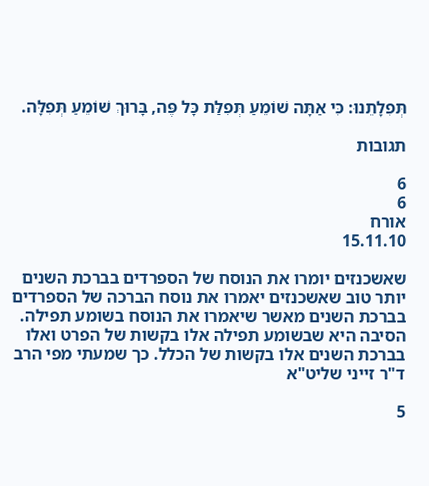תְּפִלָתֵנוּ: כִּי אַתָּה שׁוֹמֵעַ תְּפִלַּת כָּל פֶּה, בָּרוּךְ שׁוֹמֵעַ תְּפִלָּה.

תגובות

6
6
אורח
15.11.10

שאשכנזים יומרו את הנוסח של הספרדים בברכת השנים יותר טוב שאשכנזים יאמרו את נוסח הברכה של הספרדים בברכת השנים מאשר שיאמרו את הנוסח בשומע תפילה. הסיבה היא שבשומע תפילה אלו בקשות של הפרט ואלו בברכת השנים אלו בקשות של הכלל. כך שמעתי מפי הרב ד"ר זייני שליט"א

5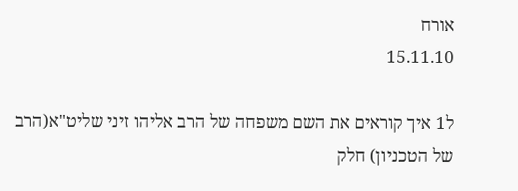אורח
15.11.10

ל1 איך קוראים את השם משפחה של הרב אליהו זיני שליט"א(הרב של הטכניון) חלק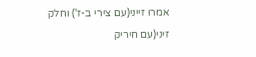אמרו זייני(עם צירי ב-ז') וחלק זיני(עם חיריק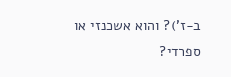ב-ז')? והוא אשכנזי או ספרדי?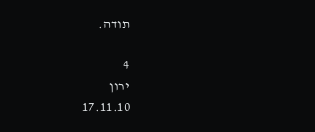תודה.

4
ירון
17.11.10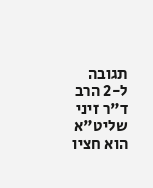תגובה ל-2 הרב ד"ר זיני שליט"א הוא חציו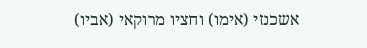אשכנזי (אימו) וחציו מרוקאי (אביו)